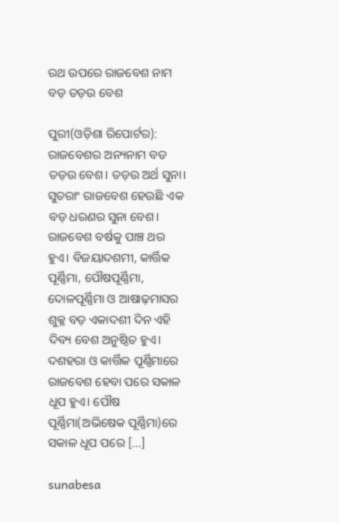ରଥ ଉପରେ ରାଜବେଶ ନାମ ବଡ଼ ତଡ଼ଉ ବେଶ

ପୁରୀ(ଓଡ଼ିଶା ରିପୋର୍ଟର): ରାଜବେଶର ଅନ୍ୟନାମ ବଡ ତଡ଼ଉ ବେଶ। ତଡ଼ଉ ଅର୍ଥ ସୁନା। ସୁତରାଂ ରାଜବେଶ ହେଉଛି ଏକ ବଡ଼ ଧରଣର ସୁନା ବେଶ। ରାଜବେଶ ବର୍ଷକୁ ପାଞ୍ଚ ଥର ହୁଏ। ବିଜୟାଦଶମୀ, କାର୍ତ୍ତିକ ପୂର୍ଣ୍ଣିମା, ପୌଷପୂର୍ଣ୍ଣିମା, ଦୋଳପୂର୍ଣ୍ଣିମା ଓ ଆଷାଢ଼ମାସର ଶୁକ୍ଳ ବଡ଼ ଏକାଦଶୀ ଦିନ ଏହି ଦିବ୍ୟ ବେଶ ଅନୁଷ୍ଠିତ ହୁଏ। ଦଶହରା ଓ କାର୍ତ୍ତିକ ପୂର୍ଣ୍ଣିମାରେ ରାଜବେଶ ହେବା ପରେ ସକାଳ ଧୂପ ହୁଏ। ପୌଷ ପୂର୍ଣ୍ଣିମା(ଅଭିଷେକ ପୂର୍ଣ୍ଣିମା)ରେ ସକାଳ ଧୂପ ପରେ […]

sunabesa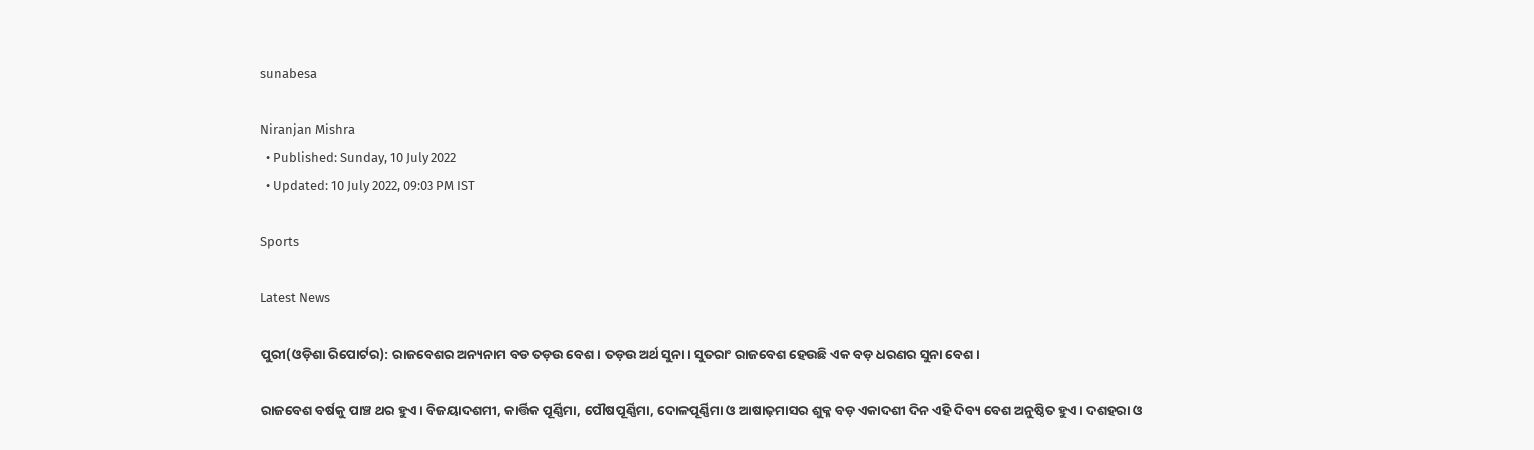sunabesa

Niranjan Mishra
  • Published: Sunday, 10 July 2022
  • Updated: 10 July 2022, 09:03 PM IST

Sports

Latest News

ପୁରୀ(ଓଡ଼ିଶା ରିପୋର୍ଟର): ରାଜବେଶର ଅନ୍ୟନାମ ବଡ ତଡ଼ଉ ବେଶ। ତଡ଼ଉ ଅର୍ଥ ସୁନା। ସୁତରାଂ ରାଜବେଶ ହେଉଛି ଏକ ବଡ଼ ଧରଣର ସୁନା ବେଶ।

ରାଜବେଶ ବର୍ଷକୁ ପାଞ୍ଚ ଥର ହୁଏ। ବିଜୟାଦଶମୀ, କାର୍ତ୍ତିକ ପୂର୍ଣ୍ଣିମା, ପୌଷପୂର୍ଣ୍ଣିମା, ଦୋଳପୂର୍ଣ୍ଣିମା ଓ ଆଷାଢ଼ମାସର ଶୁକ୍ଳ ବଡ଼ ଏକାଦଶୀ ଦିନ ଏହି ଦିବ୍ୟ ବେଶ ଅନୁଷ୍ଠିତ ହୁଏ। ଦଶହରା ଓ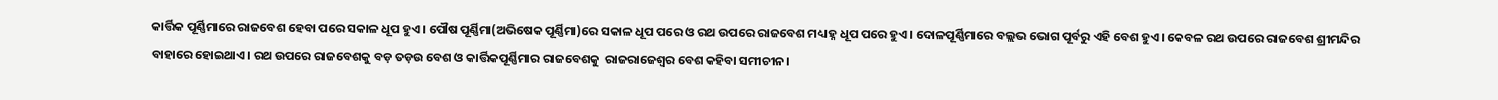କାର୍ତ୍ତିକ ପୂର୍ଣ୍ଣିମାରେ ରାଜବେଶ ହେବା ପରେ ସକାଳ ଧୂପ ହୁଏ। ପୌଷ ପୂର୍ଣ୍ଣିମା(ଅଭିଷେକ ପୂର୍ଣ୍ଣିମା)ରେ ସକାଳ ଧୂପ ପରେ ଓ ରଥ ଉପରେ ରାଜବେଶ ମଧ୍ୟାହ୍ନ ଧୂପ ପରେ ହୁଏ। ଦୋଳପୂର୍ଣ୍ଣିମାରେ ବଲ୍ଲଭ ଭୋଗ ପୂର୍ବରୁ ଏହି ବେଶ ହୁଏ। କେବଳ ରଥ ଉପରେ ରାଜବେଶ ଶ୍ରୀମନ୍ଦିର ବାହାରେ ହୋଇଥାଏ। ରଥ ଉପରେ ରାଜବେଶକୁ ବଡ଼ ତଡ଼ଉ ବେଶ ଓ କାର୍ତ୍ତିକପୂର୍ଣ୍ଣିମାର ରାଜବେଶକୁ  ରାଜରାଜେଶ୍ୱର ବେଶ କହିବା ସମୀଚୀନ।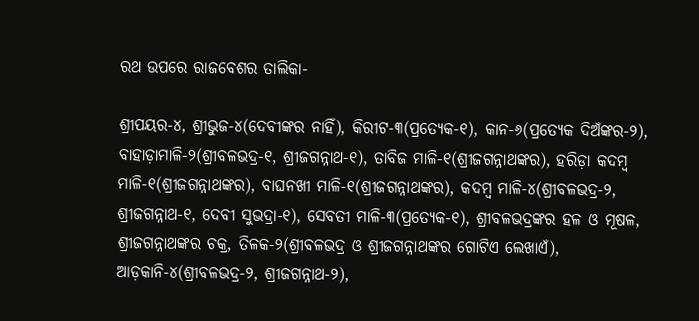ରଥ ଉପରେ ରାଜବେଶର ତାଲିକା-

ଶ୍ରୀପୟର-୪, ଶ୍ରୀଭୁଜ-୪(ଦେବୀଙ୍କର ନାହିଁ), କିରୀଟ-୩(ପ୍ରତ୍ୟେକ-୧), କାନ-୬(ପ୍ରତ୍ୟେକ ଦିଅଁଙ୍କର-୨), ବାହାଡ଼ାମାଳି-୨(ଶ୍ରୀବଳଭଦ୍ର-୧, ଶ୍ରୀଜଗନ୍ନାଥ-୧), ତାବିଜ ମାଳି-୧(ଶ୍ରୀଜଗନ୍ନାଥଙ୍କର), ହରିଡ଼ା କଦମ୍ବ ମାଳି-୧(ଶ୍ରୀଜଗନ୍ନାଥଙ୍କର), ବାଘନଖୀ ମାଳି-୧(ଶ୍ରୀଜଗନ୍ନାଥଙ୍କର), କଦମ୍ବ ମାଳି-୪(ଶ୍ରୀବଳଭଦ୍ର-୨, ଶ୍ରୀଜଗନ୍ନାଥ-୧, ଦେବୀ ସୁଭଦ୍ରା-୧), ସେବତୀ ମାଳି-୩(ପ୍ରତ୍ୟେକ-୧), ଶ୍ରୀବଳଭଦ୍ରଙ୍କର ହଳ ଓ ମୂଷଳ, ଶ୍ରୀଜଗନ୍ନାଥଙ୍କର ଚକ୍ର, ତିଳକ-୨(ଶ୍ରୀବଳଭଦ୍ର ଓ ଶ୍ରୀଜଗନ୍ନାଥଙ୍କର ଗୋଟିଏ ଲେଖାଏଁ), ଆଡ଼କାନି-୪(ଶ୍ରୀବଳଭଦ୍ର-୨, ଶ୍ରୀଜଗନ୍ନାଥ-୨),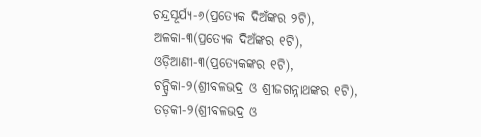ଚନ୍ଦ୍ରସୂର୍ଯ୍ୟ-୬(ପ୍ରତ୍ୟେକ ଦିଅଁଙ୍କର ୨ଟି), ଅଳକା-୩(ପ୍ରତ୍ୟେକ ଦିଅଁଙ୍କର ୧ଟି), ଓଡ଼ିଆଣୀ-୩(ପ୍ରତ୍ୟେକଙ୍କର ୧ଟି), ଚନ୍ଦ୍ରିକା-୨(ଶ୍ରୀବଳଭଦ୍ର ଓ ଶ୍ରୀଜଗନ୍ନାଥଙ୍କର ୧ଟି), ତଡ଼କୀ-୨(ଶ୍ରୀବଳଭଦ୍ର ଓ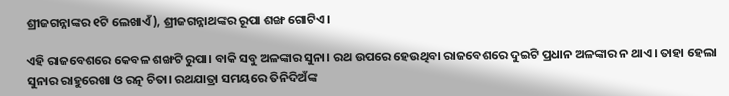ଶ୍ରୀଜଗନ୍ନାଙ୍କର ୧ଟି ଲେଖାଏଁ), ଶ୍ରୀଜଗନ୍ନାଥଙ୍କର ରୂପା ଶଙ୍ଖ ଗୋଟିଏ।

ଏହି ରାଜବେଶରେ କେବଳ ଶଙ୍ଖଟି ରୁପା। ବାକି ସବୁ ଅଳଙ୍କାର ସୁନା। ରଥ ଉପରେ ହେଉଥିବା ରାଜବେଶରେ ଦୁଇଟି ପ୍ରଧାନ ଅଳଙ୍କାର ନ ଥାଏ। ତାହା ହେଲା ସୁନାର ରାହୁରେଖା ଓ ରତ୍ନ ଚିତା। ରଥଯାତ୍ରା ସମୟରେ ତିନିଦିଅଁଙ୍କ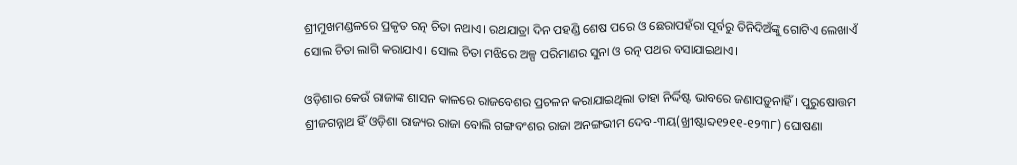ଶ୍ରୀମୁଖମଣ୍ଡଳରେ ପ୍ରକୃତ ରତ୍ନ ଚିତା ନଥାଏ। ରଥଯାତ୍ରା ଦିନ ପହଣ୍ଡି ଶେଷ ପରେ ଓ ଛେରାପହଁରା ପୂର୍ବରୁ ତିନିଦିଅଁଙ୍କୁ ଗୋଟିଏ ଲେଖାଏଁ ସୋଲ ଚିତା ଲାଗି କରାଯାଏ। ସୋଲ ଚିତା ମଝିରେ ଅଳ୍ପ ପରିମାଣର ସୁନା ଓ ରତ୍ନ ପଥର ବସାଯାଇଥାଏ।

ଓଡ଼ିଶାର କେଉଁ ରାଜାଙ୍କ ଶାସନ କାଳରେ ରାଜବେଶର ପ୍ରଚଳନ କରାଯାଇଥିଲା ତାହା ନିର୍ଦ୍ଦିଷ୍ଟ ଭାବରେ ଜଣାପଡ଼ୁନାହିଁ। ପୁରୁଷୋତ୍ତମ ଶ୍ରୀଜଗନ୍ନାଥ ହିଁ ଓଡ଼ିଶା ରାଜ୍ୟର ରାଜା ବୋଲି ଗଙ୍ଗବଂଶର ରାଜା ଅନଙ୍ଗଭୀମ ଦେବ-୩ୟ(ଖ୍ରୀଷ୍ଟାବ୍ଦ୧୨୧୧-୧୨୩୮) ଘୋଷଣା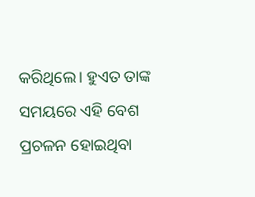କରିଥିଲେ। ହୁଏତ ତାଙ୍କ ସମୟରେ ଏହି ବେଶ ପ୍ରଚଳନ ହୋଇଥିବା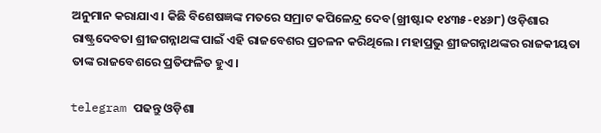ଅନୁମାନ କରାଯାଏ। କିଛି ବିଶେଷଜ୍ଞଙ୍କ ମତରେ ସମ୍ରାଟ କପିଳେନ୍ଦ୍ର ଦେବ(ଖ୍ରୀଷ୍ଟାବ୍ଦ ୧୪୩୫-୧୪୬୮) ଓଡ଼ିଶାର ରାଷ୍ଟ୍ରଦେବତା ଶ୍ରୀଜଗନ୍ନାଥଙ୍କ ପାଇଁ ଏହି ରାଜବେଶର ପ୍ରଚଳନ କରିଥିଲେ। ମହାପ୍ରଭୁ ଶ୍ରୀଜଗନ୍ନାଥଙ୍କର ରାଜକୀୟତା ତାଙ୍କ ରାଜବେଶରେ ପ୍ରତିଫଳିତ ହୁଏ।

telegram ପଢନ୍ତୁ ଓଡ଼ିଶା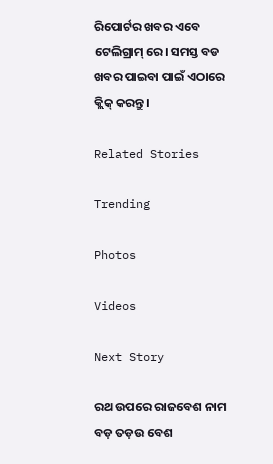ରିପୋର୍ଟର ଖବର ଏବେ ଟେଲିଗ୍ରାମ୍ ରେ। ସମସ୍ତ ବଡ ଖବର ପାଇବା ପାଇଁ ଏଠାରେ କ୍ଲିକ୍ କରନ୍ତୁ।

Related Stories

Trending

Photos

Videos

Next Story

ରଥ ଉପରେ ରାଜବେଶ ନାମ ବଡ଼ ତଡ଼ଉ ବେଶ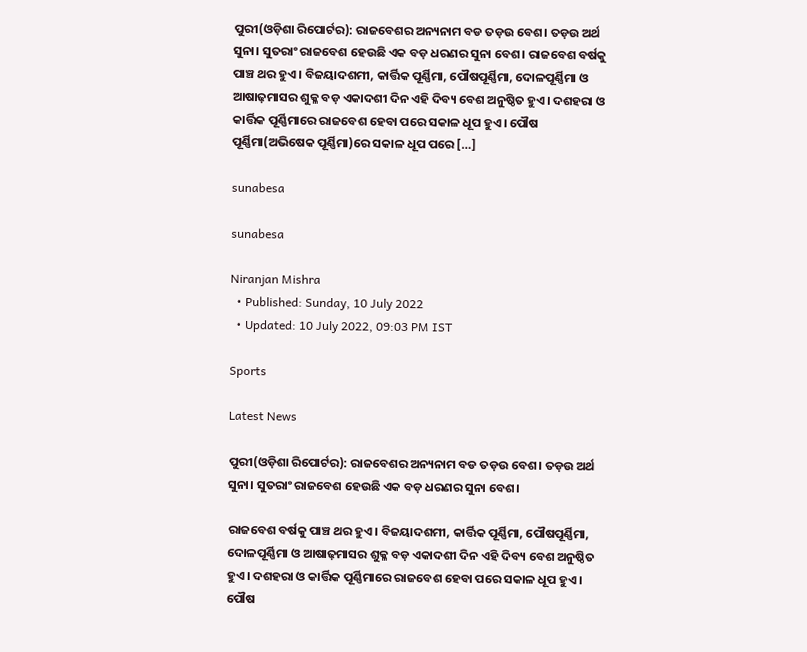ପୁରୀ(ଓଡ଼ିଶା ରିପୋର୍ଟର): ରାଜବେଶର ଅନ୍ୟନାମ ବଡ ତଡ଼ଉ ବେଶ। ତଡ଼ଉ ଅର୍ଥ ସୁନା। ସୁତରାଂ ରାଜବେଶ ହେଉଛି ଏକ ବଡ଼ ଧରଣର ସୁନା ବେଶ। ରାଜବେଶ ବର୍ଷକୁ ପାଞ୍ଚ ଥର ହୁଏ। ବିଜୟାଦଶମୀ, କାର୍ତ୍ତିକ ପୂର୍ଣ୍ଣିମା, ପୌଷପୂର୍ଣ୍ଣିମା, ଦୋଳପୂର୍ଣ୍ଣିମା ଓ ଆଷାଢ଼ମାସର ଶୁକ୍ଳ ବଡ଼ ଏକାଦଶୀ ଦିନ ଏହି ଦିବ୍ୟ ବେଶ ଅନୁଷ୍ଠିତ ହୁଏ। ଦଶହରା ଓ କାର୍ତ୍ତିକ ପୂର୍ଣ୍ଣିମାରେ ରାଜବେଶ ହେବା ପରେ ସକାଳ ଧୂପ ହୁଏ। ପୌଷ ପୂର୍ଣ୍ଣିମା(ଅଭିଷେକ ପୂର୍ଣ୍ଣିମା)ରେ ସକାଳ ଧୂପ ପରେ […]

sunabesa

sunabesa

Niranjan Mishra
  • Published: Sunday, 10 July 2022
  • Updated: 10 July 2022, 09:03 PM IST

Sports

Latest News

ପୁରୀ(ଓଡ଼ିଶା ରିପୋର୍ଟର): ରାଜବେଶର ଅନ୍ୟନାମ ବଡ ତଡ଼ଉ ବେଶ। ତଡ଼ଉ ଅର୍ଥ ସୁନା। ସୁତରାଂ ରାଜବେଶ ହେଉଛି ଏକ ବଡ଼ ଧରଣର ସୁନା ବେଶ।

ରାଜବେଶ ବର୍ଷକୁ ପାଞ୍ଚ ଥର ହୁଏ। ବିଜୟାଦଶମୀ, କାର୍ତ୍ତିକ ପୂର୍ଣ୍ଣିମା, ପୌଷପୂର୍ଣ୍ଣିମା, ଦୋଳପୂର୍ଣ୍ଣିମା ଓ ଆଷାଢ଼ମାସର ଶୁକ୍ଳ ବଡ଼ ଏକାଦଶୀ ଦିନ ଏହି ଦିବ୍ୟ ବେଶ ଅନୁଷ୍ଠିତ ହୁଏ। ଦଶହରା ଓ କାର୍ତ୍ତିକ ପୂର୍ଣ୍ଣିମାରେ ରାଜବେଶ ହେବା ପରେ ସକାଳ ଧୂପ ହୁଏ। ପୌଷ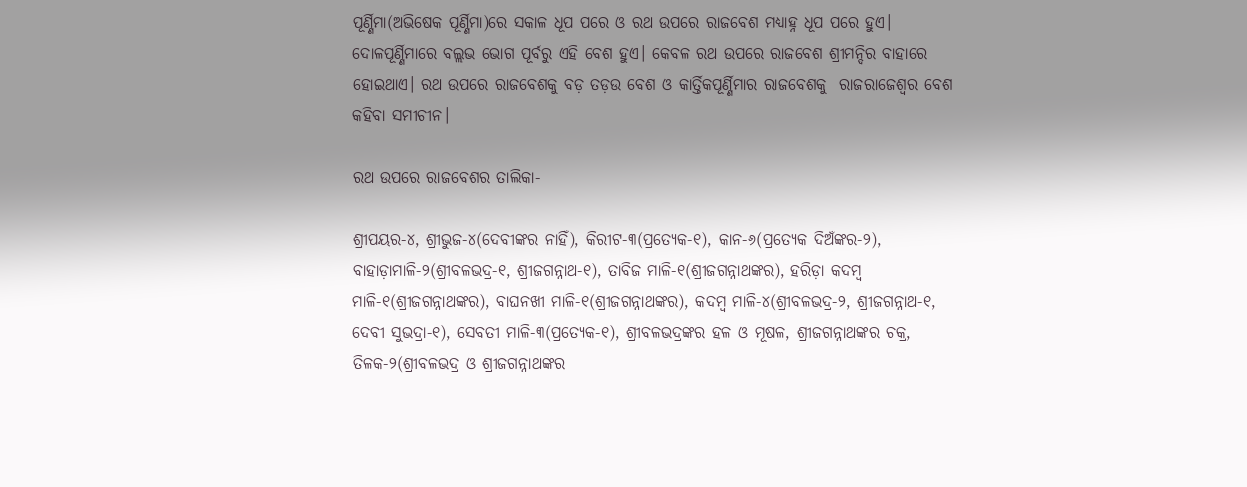ପୂର୍ଣ୍ଣିମା(ଅଭିଷେକ ପୂର୍ଣ୍ଣିମା)ରେ ସକାଳ ଧୂପ ପରେ ଓ ରଥ ଉପରେ ରାଜବେଶ ମଧ୍ୟାହ୍ନ ଧୂପ ପରେ ହୁଏ। ଦୋଳପୂର୍ଣ୍ଣିମାରେ ବଲ୍ଲଭ ଭୋଗ ପୂର୍ବରୁ ଏହି ବେଶ ହୁଏ। କେବଳ ରଥ ଉପରେ ରାଜବେଶ ଶ୍ରୀମନ୍ଦିର ବାହାରେ ହୋଇଥାଏ। ରଥ ଉପରେ ରାଜବେଶକୁ ବଡ଼ ତଡ଼ଉ ବେଶ ଓ କାର୍ତ୍ତିକପୂର୍ଣ୍ଣିମାର ରାଜବେଶକୁ  ରାଜରାଜେଶ୍ୱର ବେଶ କହିବା ସମୀଚୀନ।

ରଥ ଉପରେ ରାଜବେଶର ତାଲିକା-

ଶ୍ରୀପୟର-୪, ଶ୍ରୀଭୁଜ-୪(ଦେବୀଙ୍କର ନାହିଁ), କିରୀଟ-୩(ପ୍ରତ୍ୟେକ-୧), କାନ-୬(ପ୍ରତ୍ୟେକ ଦିଅଁଙ୍କର-୨), ବାହାଡ଼ାମାଳି-୨(ଶ୍ରୀବଳଭଦ୍ର-୧, ଶ୍ରୀଜଗନ୍ନାଥ-୧), ତାବିଜ ମାଳି-୧(ଶ୍ରୀଜଗନ୍ନାଥଙ୍କର), ହରିଡ଼ା କଦମ୍ବ ମାଳି-୧(ଶ୍ରୀଜଗନ୍ନାଥଙ୍କର), ବାଘନଖୀ ମାଳି-୧(ଶ୍ରୀଜଗନ୍ନାଥଙ୍କର), କଦମ୍ବ ମାଳି-୪(ଶ୍ରୀବଳଭଦ୍ର-୨, ଶ୍ରୀଜଗନ୍ନାଥ-୧, ଦେବୀ ସୁଭଦ୍ରା-୧), ସେବତୀ ମାଳି-୩(ପ୍ରତ୍ୟେକ-୧), ଶ୍ରୀବଳଭଦ୍ରଙ୍କର ହଳ ଓ ମୂଷଳ, ଶ୍ରୀଜଗନ୍ନାଥଙ୍କର ଚକ୍ର, ତିଳକ-୨(ଶ୍ରୀବଳଭଦ୍ର ଓ ଶ୍ରୀଜଗନ୍ନାଥଙ୍କର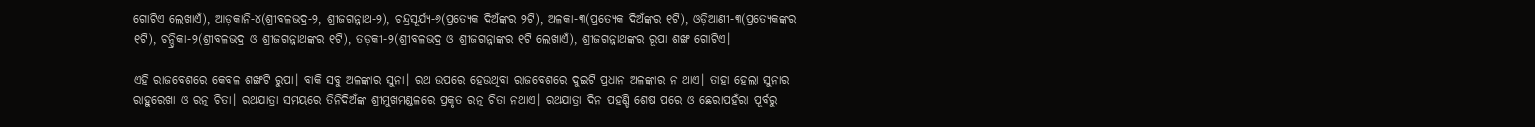ଗୋଟିଏ ଲେଖାଏଁ), ଆଡ଼କାନି-୪(ଶ୍ରୀବଳଭଦ୍ର-୨, ଶ୍ରୀଜଗନ୍ନାଥ-୨), ଚନ୍ଦ୍ରସୂର୍ଯ୍ୟ-୬(ପ୍ରତ୍ୟେକ ଦିଅଁଙ୍କର ୨ଟି), ଅଳକା-୩(ପ୍ରତ୍ୟେକ ଦିଅଁଙ୍କର ୧ଟି), ଓଡ଼ିଆଣୀ-୩(ପ୍ରତ୍ୟେକଙ୍କର ୧ଟି), ଚନ୍ଦ୍ରିକା-୨(ଶ୍ରୀବଳଭଦ୍ର ଓ ଶ୍ରୀଜଗନ୍ନାଥଙ୍କର ୧ଟି), ତଡ଼କୀ-୨(ଶ୍ରୀବଳଭଦ୍ର ଓ ଶ୍ରୀଜଗନ୍ନାଙ୍କର ୧ଟି ଲେଖାଏଁ), ଶ୍ରୀଜଗନ୍ନାଥଙ୍କର ରୂପା ଶଙ୍ଖ ଗୋଟିଏ।

ଏହି ରାଜବେଶରେ କେବଳ ଶଙ୍ଖଟି ରୁପା। ବାକି ସବୁ ଅଳଙ୍କାର ସୁନା। ରଥ ଉପରେ ହେଉଥିବା ରାଜବେଶରେ ଦୁଇଟି ପ୍ରଧାନ ଅଳଙ୍କାର ନ ଥାଏ। ତାହା ହେଲା ସୁନାର ରାହୁରେଖା ଓ ରତ୍ନ ଚିତା। ରଥଯାତ୍ରା ସମୟରେ ତିନିଦିଅଁଙ୍କ ଶ୍ରୀମୁଖମଣ୍ଡଳରେ ପ୍ରକୃତ ରତ୍ନ ଚିତା ନଥାଏ। ରଥଯାତ୍ରା ଦିନ ପହଣ୍ଡି ଶେଷ ପରେ ଓ ଛେରାପହଁରା ପୂର୍ବରୁ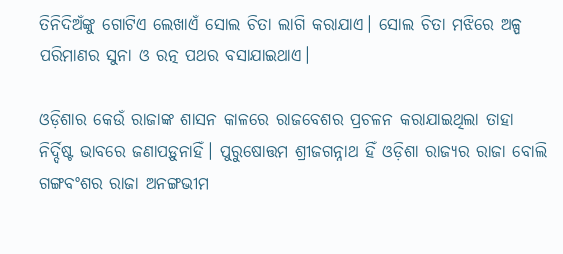ତିନିଦିଅଁଙ୍କୁ ଗୋଟିଏ ଲେଖାଏଁ ସୋଲ ଚିତା ଲାଗି କରାଯାଏ। ସୋଲ ଚିତା ମଝିରେ ଅଳ୍ପ ପରିମାଣର ସୁନା ଓ ରତ୍ନ ପଥର ବସାଯାଇଥାଏ।

ଓଡ଼ିଶାର କେଉଁ ରାଜାଙ୍କ ଶାସନ କାଳରେ ରାଜବେଶର ପ୍ରଚଳନ କରାଯାଇଥିଲା ତାହା ନିର୍ଦ୍ଦିଷ୍ଟ ଭାବରେ ଜଣାପଡ଼ୁନାହିଁ। ପୁରୁଷୋତ୍ତମ ଶ୍ରୀଜଗନ୍ନାଥ ହିଁ ଓଡ଼ିଶା ରାଜ୍ୟର ରାଜା ବୋଲି ଗଙ୍ଗବଂଶର ରାଜା ଅନଙ୍ଗଭୀମ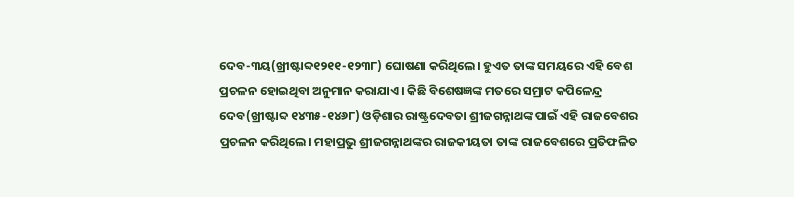ଦେବ-୩ୟ(ଖ୍ରୀଷ୍ଟାବ୍ଦ୧୨୧୧-୧୨୩୮) ଘୋଷଣା କରିଥିଲେ। ହୁଏତ ତାଙ୍କ ସମୟରେ ଏହି ବେଶ ପ୍ରଚଳନ ହୋଇଥିବା ଅନୁମାନ କରାଯାଏ। କିଛି ବିଶେଷଜ୍ଞଙ୍କ ମତରେ ସମ୍ରାଟ କପିଳେନ୍ଦ୍ର ଦେବ(ଖ୍ରୀଷ୍ଟାବ୍ଦ ୧୪୩୫-୧୪୬୮) ଓଡ଼ିଶାର ରାଷ୍ଟ୍ରଦେବତା ଶ୍ରୀଜଗନ୍ନାଥଙ୍କ ପାଇଁ ଏହି ରାଜବେଶର ପ୍ରଚଳନ କରିଥିଲେ। ମହାପ୍ରଭୁ ଶ୍ରୀଜଗନ୍ନାଥଙ୍କର ରାଜକୀୟତା ତାଙ୍କ ରାଜବେଶରେ ପ୍ରତିଫଳିତ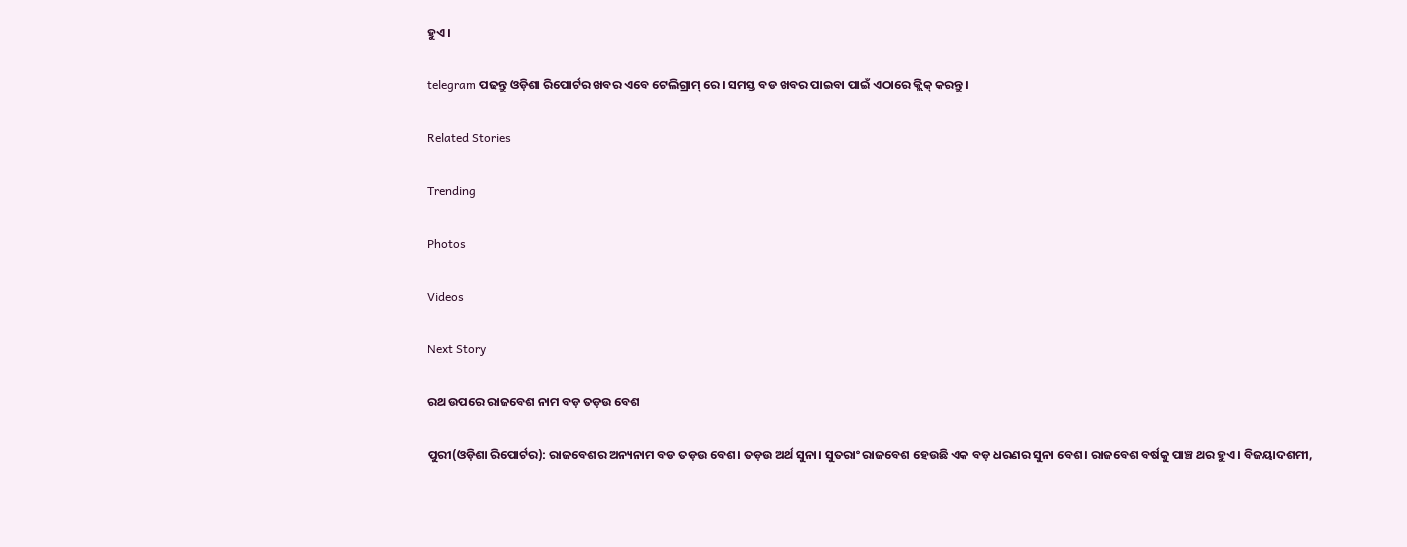ହୁଏ।

telegram ପଢନ୍ତୁ ଓଡ଼ିଶା ରିପୋର୍ଟର ଖବର ଏବେ ଟେଲିଗ୍ରାମ୍ ରେ। ସମସ୍ତ ବଡ ଖବର ପାଇବା ପାଇଁ ଏଠାରେ କ୍ଲିକ୍ କରନ୍ତୁ।

Related Stories

Trending

Photos

Videos

Next Story

ରଥ ଉପରେ ରାଜବେଶ ନାମ ବଡ଼ ତଡ଼ଉ ବେଶ

ପୁରୀ(ଓଡ଼ିଶା ରିପୋର୍ଟର): ରାଜବେଶର ଅନ୍ୟନାମ ବଡ ତଡ଼ଉ ବେଶ। ତଡ଼ଉ ଅର୍ଥ ସୁନା। ସୁତରାଂ ରାଜବେଶ ହେଉଛି ଏକ ବଡ଼ ଧରଣର ସୁନା ବେଶ। ରାଜବେଶ ବର୍ଷକୁ ପାଞ୍ଚ ଥର ହୁଏ। ବିଜୟାଦଶମୀ,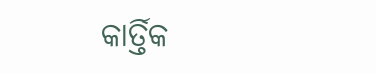କାର୍ତ୍ତିକ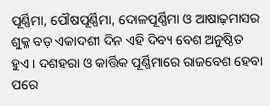ପୂର୍ଣ୍ଣିମା, ପୌଷପୂର୍ଣ୍ଣିମା, ଦୋଳପୂର୍ଣ୍ଣିମା ଓ ଆଷାଢ଼ମାସର ଶୁକ୍ଳ ବଡ଼ ଏକାଦଶୀ ଦିନ ଏହି ଦିବ୍ୟ ବେଶ ଅନୁଷ୍ଠିତ ହୁଏ। ଦଶହରା ଓ କାର୍ତ୍ତିକ ପୂର୍ଣ୍ଣିମାରେ ରାଜବେଶ ହେବା ପରେ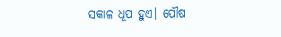ସକାଳ ଧୂପ ହୁଏ। ପୌଷ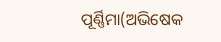ପୂର୍ଣ୍ଣିମା(ଅଭିଷେକ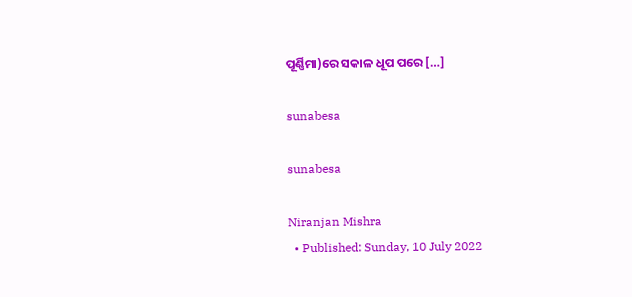ପୂର୍ଣ୍ଣିମା)ରେ ସକାଳ ଧୂପ ପରେ […]

sunabesa

sunabesa

Niranjan Mishra
  • Published: Sunday, 10 July 2022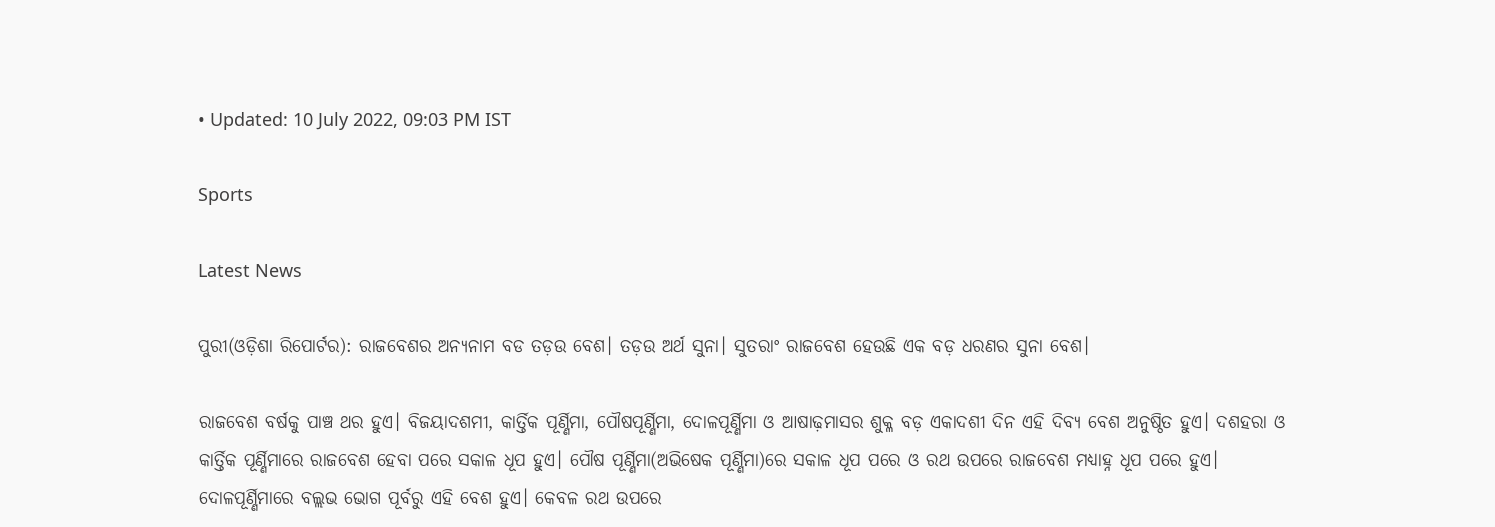• Updated: 10 July 2022, 09:03 PM IST

Sports

Latest News

ପୁରୀ(ଓଡ଼ିଶା ରିପୋର୍ଟର): ରାଜବେଶର ଅନ୍ୟନାମ ବଡ ତଡ଼ଉ ବେଶ। ତଡ଼ଉ ଅର୍ଥ ସୁନା। ସୁତରାଂ ରାଜବେଶ ହେଉଛି ଏକ ବଡ଼ ଧରଣର ସୁନା ବେଶ।

ରାଜବେଶ ବର୍ଷକୁ ପାଞ୍ଚ ଥର ହୁଏ। ବିଜୟାଦଶମୀ, କାର୍ତ୍ତିକ ପୂର୍ଣ୍ଣିମା, ପୌଷପୂର୍ଣ୍ଣିମା, ଦୋଳପୂର୍ଣ୍ଣିମା ଓ ଆଷାଢ଼ମାସର ଶୁକ୍ଳ ବଡ଼ ଏକାଦଶୀ ଦିନ ଏହି ଦିବ୍ୟ ବେଶ ଅନୁଷ୍ଠିତ ହୁଏ। ଦଶହରା ଓ କାର୍ତ୍ତିକ ପୂର୍ଣ୍ଣିମାରେ ରାଜବେଶ ହେବା ପରେ ସକାଳ ଧୂପ ହୁଏ। ପୌଷ ପୂର୍ଣ୍ଣିମା(ଅଭିଷେକ ପୂର୍ଣ୍ଣିମା)ରେ ସକାଳ ଧୂପ ପରେ ଓ ରଥ ଉପରେ ରାଜବେଶ ମଧ୍ୟାହ୍ନ ଧୂପ ପରେ ହୁଏ। ଦୋଳପୂର୍ଣ୍ଣିମାରେ ବଲ୍ଲଭ ଭୋଗ ପୂର୍ବରୁ ଏହି ବେଶ ହୁଏ। କେବଳ ରଥ ଉପରେ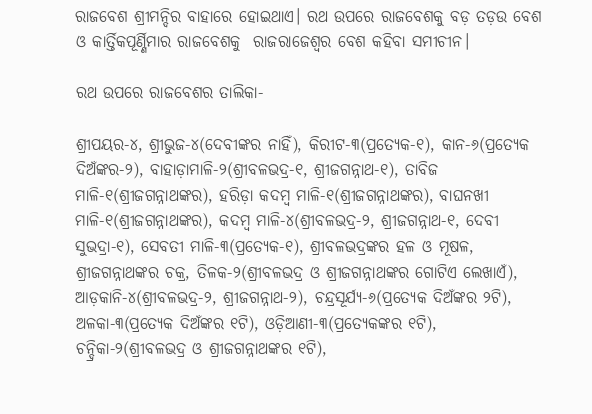ରାଜବେଶ ଶ୍ରୀମନ୍ଦିର ବାହାରେ ହୋଇଥାଏ। ରଥ ଉପରେ ରାଜବେଶକୁ ବଡ଼ ତଡ଼ଉ ବେଶ ଓ କାର୍ତ୍ତିକପୂର୍ଣ୍ଣିମାର ରାଜବେଶକୁ  ରାଜରାଜେଶ୍ୱର ବେଶ କହିବା ସମୀଚୀନ।

ରଥ ଉପରେ ରାଜବେଶର ତାଲିକା-

ଶ୍ରୀପୟର-୪, ଶ୍ରୀଭୁଜ-୪(ଦେବୀଙ୍କର ନାହିଁ), କିରୀଟ-୩(ପ୍ରତ୍ୟେକ-୧), କାନ-୬(ପ୍ରତ୍ୟେକ ଦିଅଁଙ୍କର-୨), ବାହାଡ଼ାମାଳି-୨(ଶ୍ରୀବଳଭଦ୍ର-୧, ଶ୍ରୀଜଗନ୍ନାଥ-୧), ତାବିଜ ମାଳି-୧(ଶ୍ରୀଜଗନ୍ନାଥଙ୍କର), ହରିଡ଼ା କଦମ୍ବ ମାଳି-୧(ଶ୍ରୀଜଗନ୍ନାଥଙ୍କର), ବାଘନଖୀ ମାଳି-୧(ଶ୍ରୀଜଗନ୍ନାଥଙ୍କର), କଦମ୍ବ ମାଳି-୪(ଶ୍ରୀବଳଭଦ୍ର-୨, ଶ୍ରୀଜଗନ୍ନାଥ-୧, ଦେବୀ ସୁଭଦ୍ରା-୧), ସେବତୀ ମାଳି-୩(ପ୍ରତ୍ୟେକ-୧), ଶ୍ରୀବଳଭଦ୍ରଙ୍କର ହଳ ଓ ମୂଷଳ, ଶ୍ରୀଜଗନ୍ନାଥଙ୍କର ଚକ୍ର, ତିଳକ-୨(ଶ୍ରୀବଳଭଦ୍ର ଓ ଶ୍ରୀଜଗନ୍ନାଥଙ୍କର ଗୋଟିଏ ଲେଖାଏଁ), ଆଡ଼କାନି-୪(ଶ୍ରୀବଳଭଦ୍ର-୨, ଶ୍ରୀଜଗନ୍ନାଥ-୨), ଚନ୍ଦ୍ରସୂର୍ଯ୍ୟ-୬(ପ୍ରତ୍ୟେକ ଦିଅଁଙ୍କର ୨ଟି), ଅଳକା-୩(ପ୍ରତ୍ୟେକ ଦିଅଁଙ୍କର ୧ଟି), ଓଡ଼ିଆଣୀ-୩(ପ୍ରତ୍ୟେକଙ୍କର ୧ଟି), ଚନ୍ଦ୍ରିକା-୨(ଶ୍ରୀବଳଭଦ୍ର ଓ ଶ୍ରୀଜଗନ୍ନାଥଙ୍କର ୧ଟି),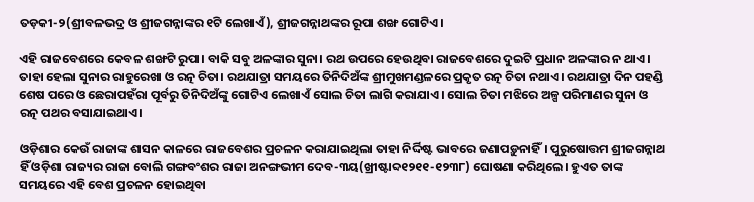ତଡ଼କୀ-୨(ଶ୍ରୀବଳଭଦ୍ର ଓ ଶ୍ରୀଜଗନ୍ନାଙ୍କର ୧ଟି ଲେଖାଏଁ), ଶ୍ରୀଜଗନ୍ନାଥଙ୍କର ରୂପା ଶଙ୍ଖ ଗୋଟିଏ।

ଏହି ରାଜବେଶରେ କେବଳ ଶଙ୍ଖଟି ରୁପା। ବାକି ସବୁ ଅଳଙ୍କାର ସୁନା। ରଥ ଉପରେ ହେଉଥିବା ରାଜବେଶରେ ଦୁଇଟି ପ୍ରଧାନ ଅଳଙ୍କାର ନ ଥାଏ। ତାହା ହେଲା ସୁନାର ରାହୁରେଖା ଓ ରତ୍ନ ଚିତା। ରଥଯାତ୍ରା ସମୟରେ ତିନିଦିଅଁଙ୍କ ଶ୍ରୀମୁଖମଣ୍ଡଳରେ ପ୍ରକୃତ ରତ୍ନ ଚିତା ନଥାଏ। ରଥଯାତ୍ରା ଦିନ ପହଣ୍ଡି ଶେଷ ପରେ ଓ ଛେରାପହଁରା ପୂର୍ବରୁ ତିନିଦିଅଁଙ୍କୁ ଗୋଟିଏ ଲେଖାଏଁ ସୋଲ ଚିତା ଲାଗି କରାଯାଏ। ସୋଲ ଚିତା ମଝିରେ ଅଳ୍ପ ପରିମାଣର ସୁନା ଓ ରତ୍ନ ପଥର ବସାଯାଇଥାଏ।

ଓଡ଼ିଶାର କେଉଁ ରାଜାଙ୍କ ଶାସନ କାଳରେ ରାଜବେଶର ପ୍ରଚଳନ କରାଯାଇଥିଲା ତାହା ନିର୍ଦ୍ଦିଷ୍ଟ ଭାବରେ ଜଣାପଡ଼ୁନାହିଁ। ପୁରୁଷୋତ୍ତମ ଶ୍ରୀଜଗନ୍ନାଥ ହିଁ ଓଡ଼ିଶା ରାଜ୍ୟର ରାଜା ବୋଲି ଗଙ୍ଗବଂଶର ରାଜା ଅନଙ୍ଗଭୀମ ଦେବ-୩ୟ(ଖ୍ରୀଷ୍ଟାବ୍ଦ୧୨୧୧-୧୨୩୮) ଘୋଷଣା କରିଥିଲେ। ହୁଏତ ତାଙ୍କ ସମୟରେ ଏହି ବେଶ ପ୍ରଚଳନ ହୋଇଥିବା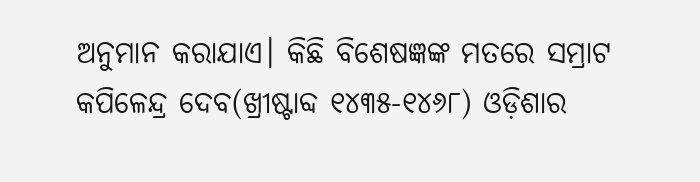ଅନୁମାନ କରାଯାଏ। କିଛି ବିଶେଷଜ୍ଞଙ୍କ ମତରେ ସମ୍ରାଟ କପିଳେନ୍ଦ୍ର ଦେବ(ଖ୍ରୀଷ୍ଟାବ୍ଦ ୧୪୩୫-୧୪୬୮) ଓଡ଼ିଶାର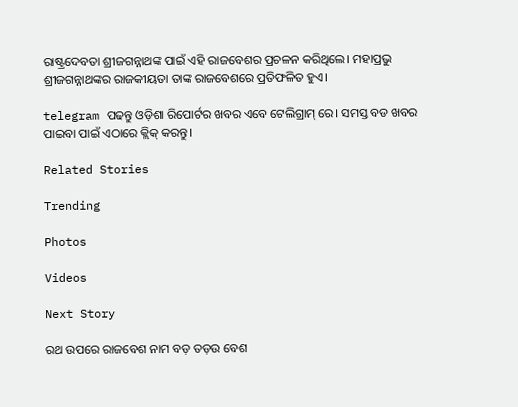ରାଷ୍ଟ୍ରଦେବତା ଶ୍ରୀଜଗନ୍ନାଥଙ୍କ ପାଇଁ ଏହି ରାଜବେଶର ପ୍ରଚଳନ କରିଥିଲେ। ମହାପ୍ରଭୁ ଶ୍ରୀଜଗନ୍ନାଥଙ୍କର ରାଜକୀୟତା ତାଙ୍କ ରାଜବେଶରେ ପ୍ରତିଫଳିତ ହୁଏ।

telegram ପଢନ୍ତୁ ଓଡ଼ିଶା ରିପୋର୍ଟର ଖବର ଏବେ ଟେଲିଗ୍ରାମ୍ ରେ। ସମସ୍ତ ବଡ ଖବର ପାଇବା ପାଇଁ ଏଠାରେ କ୍ଲିକ୍ କରନ୍ତୁ।

Related Stories

Trending

Photos

Videos

Next Story

ରଥ ଉପରେ ରାଜବେଶ ନାମ ବଡ଼ ତଡ଼ଉ ବେଶ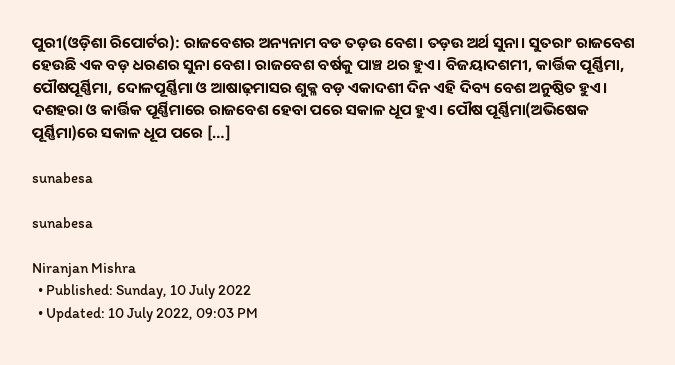ପୁରୀ(ଓଡ଼ିଶା ରିପୋର୍ଟର): ରାଜବେଶର ଅନ୍ୟନାମ ବଡ ତଡ଼ଉ ବେଶ। ତଡ଼ଉ ଅର୍ଥ ସୁନା। ସୁତରାଂ ରାଜବେଶ ହେଉଛି ଏକ ବଡ଼ ଧରଣର ସୁନା ବେଶ। ରାଜବେଶ ବର୍ଷକୁ ପାଞ୍ଚ ଥର ହୁଏ। ବିଜୟାଦଶମୀ, କାର୍ତ୍ତିକ ପୂର୍ଣ୍ଣିମା, ପୌଷପୂର୍ଣ୍ଣିମା, ଦୋଳପୂର୍ଣ୍ଣିମା ଓ ଆଷାଢ଼ମାସର ଶୁକ୍ଳ ବଡ଼ ଏକାଦଶୀ ଦିନ ଏହି ଦିବ୍ୟ ବେଶ ଅନୁଷ୍ଠିତ ହୁଏ। ଦଶହରା ଓ କାର୍ତ୍ତିକ ପୂର୍ଣ୍ଣିମାରେ ରାଜବେଶ ହେବା ପରେ ସକାଳ ଧୂପ ହୁଏ। ପୌଷ ପୂର୍ଣ୍ଣିମା(ଅଭିଷେକ ପୂର୍ଣ୍ଣିମା)ରେ ସକାଳ ଧୂପ ପରେ […]

sunabesa

sunabesa

Niranjan Mishra
  • Published: Sunday, 10 July 2022
  • Updated: 10 July 2022, 09:03 PM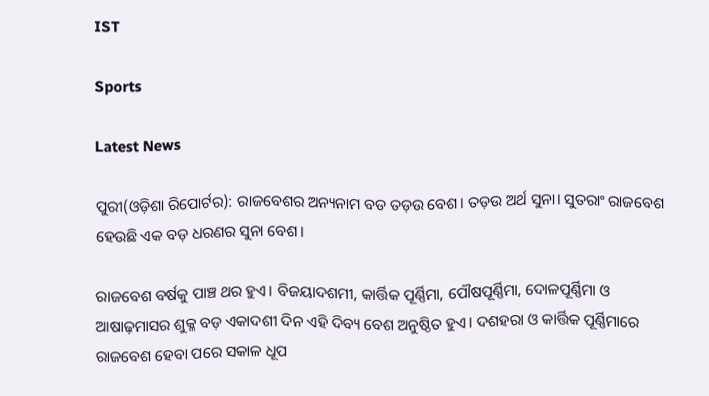IST

Sports

Latest News

ପୁରୀ(ଓଡ଼ିଶା ରିପୋର୍ଟର): ରାଜବେଶର ଅନ୍ୟନାମ ବଡ ତଡ଼ଉ ବେଶ। ତଡ଼ଉ ଅର୍ଥ ସୁନା। ସୁତରାଂ ରାଜବେଶ ହେଉଛି ଏକ ବଡ଼ ଧରଣର ସୁନା ବେଶ।

ରାଜବେଶ ବର୍ଷକୁ ପାଞ୍ଚ ଥର ହୁଏ। ବିଜୟାଦଶମୀ, କାର୍ତ୍ତିକ ପୂର୍ଣ୍ଣିମା, ପୌଷପୂର୍ଣ୍ଣିମା, ଦୋଳପୂର୍ଣ୍ଣିମା ଓ ଆଷାଢ଼ମାସର ଶୁକ୍ଳ ବଡ଼ ଏକାଦଶୀ ଦିନ ଏହି ଦିବ୍ୟ ବେଶ ଅନୁଷ୍ଠିତ ହୁଏ। ଦଶହରା ଓ କାର୍ତ୍ତିକ ପୂର୍ଣ୍ଣିମାରେ ରାଜବେଶ ହେବା ପରେ ସକାଳ ଧୂପ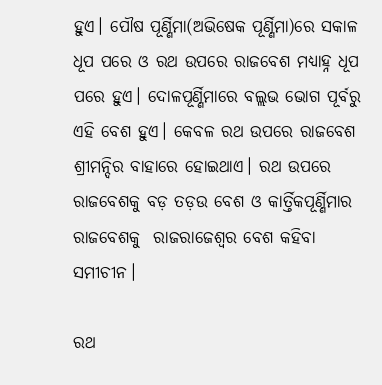ହୁଏ। ପୌଷ ପୂର୍ଣ୍ଣିମା(ଅଭିଷେକ ପୂର୍ଣ୍ଣିମା)ରେ ସକାଳ ଧୂପ ପରେ ଓ ରଥ ଉପରେ ରାଜବେଶ ମଧ୍ୟାହ୍ନ ଧୂପ ପରେ ହୁଏ। ଦୋଳପୂର୍ଣ୍ଣିମାରେ ବଲ୍ଲଭ ଭୋଗ ପୂର୍ବରୁ ଏହି ବେଶ ହୁଏ। କେବଳ ରଥ ଉପରେ ରାଜବେଶ ଶ୍ରୀମନ୍ଦିର ବାହାରେ ହୋଇଥାଏ। ରଥ ଉପରେ ରାଜବେଶକୁ ବଡ଼ ତଡ଼ଉ ବେଶ ଓ କାର୍ତ୍ତିକପୂର୍ଣ୍ଣିମାର ରାଜବେଶକୁ  ରାଜରାଜେଶ୍ୱର ବେଶ କହିବା ସମୀଚୀନ।

ରଥ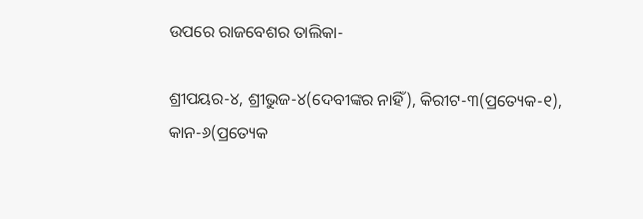ଉପରେ ରାଜବେଶର ତାଲିକା-

ଶ୍ରୀପୟର-୪, ଶ୍ରୀଭୁଜ-୪(ଦେବୀଙ୍କର ନାହିଁ), କିରୀଟ-୩(ପ୍ରତ୍ୟେକ-୧), କାନ-୬(ପ୍ରତ୍ୟେକ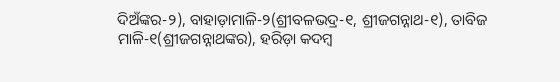ଦିଅଁଙ୍କର-୨), ବାହାଡ଼ାମାଳି-୨(ଶ୍ରୀବଳଭଦ୍ର-୧, ଶ୍ରୀଜଗନ୍ନାଥ-୧), ତାବିଜ ମାଳି-୧(ଶ୍ରୀଜଗନ୍ନାଥଙ୍କର), ହରିଡ଼ା କଦମ୍ବ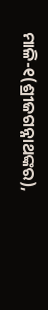ମାଳି-୧(ଶ୍ରୀଜଗନ୍ନାଥଙ୍କର),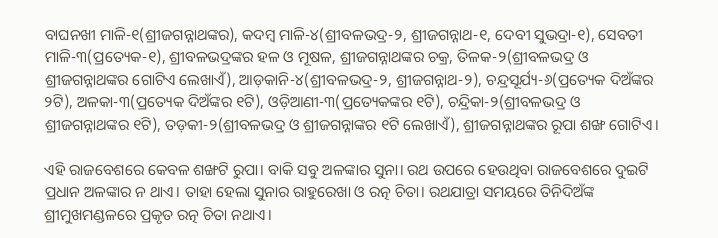ବାଘନଖୀ ମାଳି-୧(ଶ୍ରୀଜଗନ୍ନାଥଙ୍କର), କଦମ୍ବ ମାଳି-୪(ଶ୍ରୀବଳଭଦ୍ର-୨, ଶ୍ରୀଜଗନ୍ନାଥ-୧, ଦେବୀ ସୁଭଦ୍ରା-୧), ସେବତୀ ମାଳି-୩(ପ୍ରତ୍ୟେକ-୧), ଶ୍ରୀବଳଭଦ୍ରଙ୍କର ହଳ ଓ ମୂଷଳ, ଶ୍ରୀଜଗନ୍ନାଥଙ୍କର ଚକ୍ର, ତିଳକ-୨(ଶ୍ରୀବଳଭଦ୍ର ଓ ଶ୍ରୀଜଗନ୍ନାଥଙ୍କର ଗୋଟିଏ ଲେଖାଏଁ), ଆଡ଼କାନି-୪(ଶ୍ରୀବଳଭଦ୍ର-୨, ଶ୍ରୀଜଗନ୍ନାଥ-୨), ଚନ୍ଦ୍ରସୂର୍ଯ୍ୟ-୬(ପ୍ରତ୍ୟେକ ଦିଅଁଙ୍କର ୨ଟି), ଅଳକା-୩(ପ୍ରତ୍ୟେକ ଦିଅଁଙ୍କର ୧ଟି), ଓଡ଼ିଆଣୀ-୩(ପ୍ରତ୍ୟେକଙ୍କର ୧ଟି), ଚନ୍ଦ୍ରିକା-୨(ଶ୍ରୀବଳଭଦ୍ର ଓ ଶ୍ରୀଜଗନ୍ନାଥଙ୍କର ୧ଟି), ତଡ଼କୀ-୨(ଶ୍ରୀବଳଭଦ୍ର ଓ ଶ୍ରୀଜଗନ୍ନାଙ୍କର ୧ଟି ଲେଖାଏଁ), ଶ୍ରୀଜଗନ୍ନାଥଙ୍କର ରୂପା ଶଙ୍ଖ ଗୋଟିଏ।

ଏହି ରାଜବେଶରେ କେବଳ ଶଙ୍ଖଟି ରୁପା। ବାକି ସବୁ ଅଳଙ୍କାର ସୁନା। ରଥ ଉପରେ ହେଉଥିବା ରାଜବେଶରେ ଦୁଇଟି ପ୍ରଧାନ ଅଳଙ୍କାର ନ ଥାଏ। ତାହା ହେଲା ସୁନାର ରାହୁରେଖା ଓ ରତ୍ନ ଚିତା। ରଥଯାତ୍ରା ସମୟରେ ତିନିଦିଅଁଙ୍କ ଶ୍ରୀମୁଖମଣ୍ଡଳରେ ପ୍ରକୃତ ରତ୍ନ ଚିତା ନଥାଏ।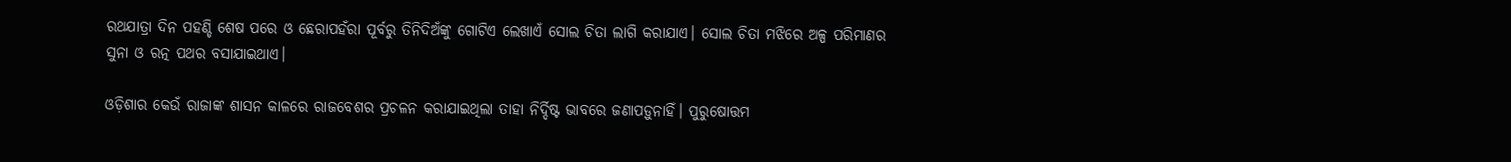ରଥଯାତ୍ରା ଦିନ ପହଣ୍ଡି ଶେଷ ପରେ ଓ ଛେରାପହଁରା ପୂର୍ବରୁ ତିନିଦିଅଁଙ୍କୁ ଗୋଟିଏ ଲେଖାଏଁ ସୋଲ ଚିତା ଲାଗି କରାଯାଏ। ସୋଲ ଚିତା ମଝିରେ ଅଳ୍ପ ପରିମାଣର ସୁନା ଓ ରତ୍ନ ପଥର ବସାଯାଇଥାଏ।

ଓଡ଼ିଶାର କେଉଁ ରାଜାଙ୍କ ଶାସନ କାଳରେ ରାଜବେଶର ପ୍ରଚଳନ କରାଯାଇଥିଲା ତାହା ନିର୍ଦ୍ଦିଷ୍ଟ ଭାବରେ ଜଣାପଡ଼ୁନାହିଁ। ପୁରୁଷୋତ୍ତମ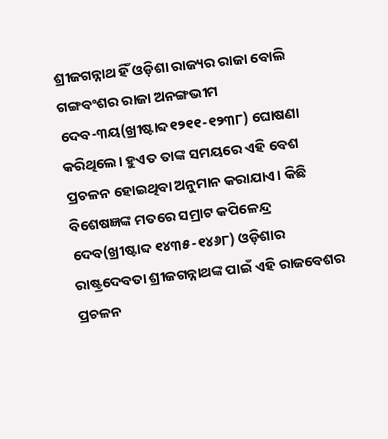ଶ୍ରୀଜଗନ୍ନାଥ ହିଁ ଓଡ଼ିଶା ରାଜ୍ୟର ରାଜା ବୋଲି ଗଙ୍ଗବଂଶର ରାଜା ଅନଙ୍ଗଭୀମ ଦେବ-୩ୟ(ଖ୍ରୀଷ୍ଟାବ୍ଦ୧୨୧୧-୧୨୩୮) ଘୋଷଣା କରିଥିଲେ। ହୁଏତ ତାଙ୍କ ସମୟରେ ଏହି ବେଶ ପ୍ରଚଳନ ହୋଇଥିବା ଅନୁମାନ କରାଯାଏ। କିଛି ବିଶେଷଜ୍ଞଙ୍କ ମତରେ ସମ୍ରାଟ କପିଳେନ୍ଦ୍ର ଦେବ(ଖ୍ରୀଷ୍ଟାବ୍ଦ ୧୪୩୫-୧୪୬୮) ଓଡ଼ିଶାର ରାଷ୍ଟ୍ରଦେବତା ଶ୍ରୀଜଗନ୍ନାଥଙ୍କ ପାଇଁ ଏହି ରାଜବେଶର ପ୍ରଚଳନ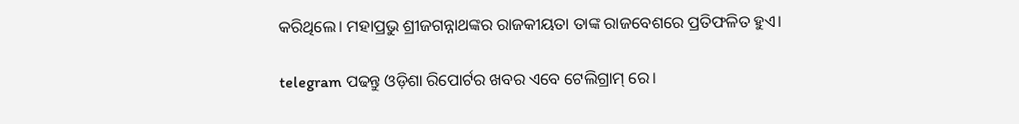କରିଥିଲେ। ମହାପ୍ରଭୁ ଶ୍ରୀଜଗନ୍ନାଥଙ୍କର ରାଜକୀୟତା ତାଙ୍କ ରାଜବେଶରେ ପ୍ରତିଫଳିତ ହୁଏ।

telegram ପଢନ୍ତୁ ଓଡ଼ିଶା ରିପୋର୍ଟର ଖବର ଏବେ ଟେଲିଗ୍ରାମ୍ ରେ।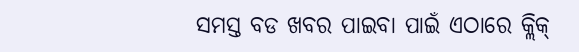ସମସ୍ତ ବଡ ଖବର ପାଇବା ପାଇଁ ଏଠାରେ କ୍ଲିକ୍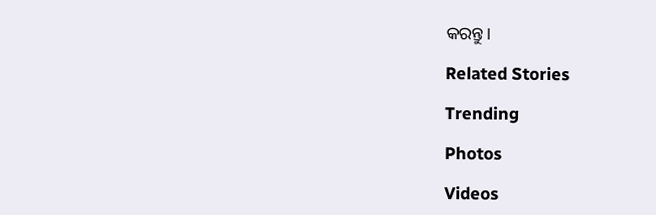କରନ୍ତୁ।

Related Stories

Trending

Photos

Videos